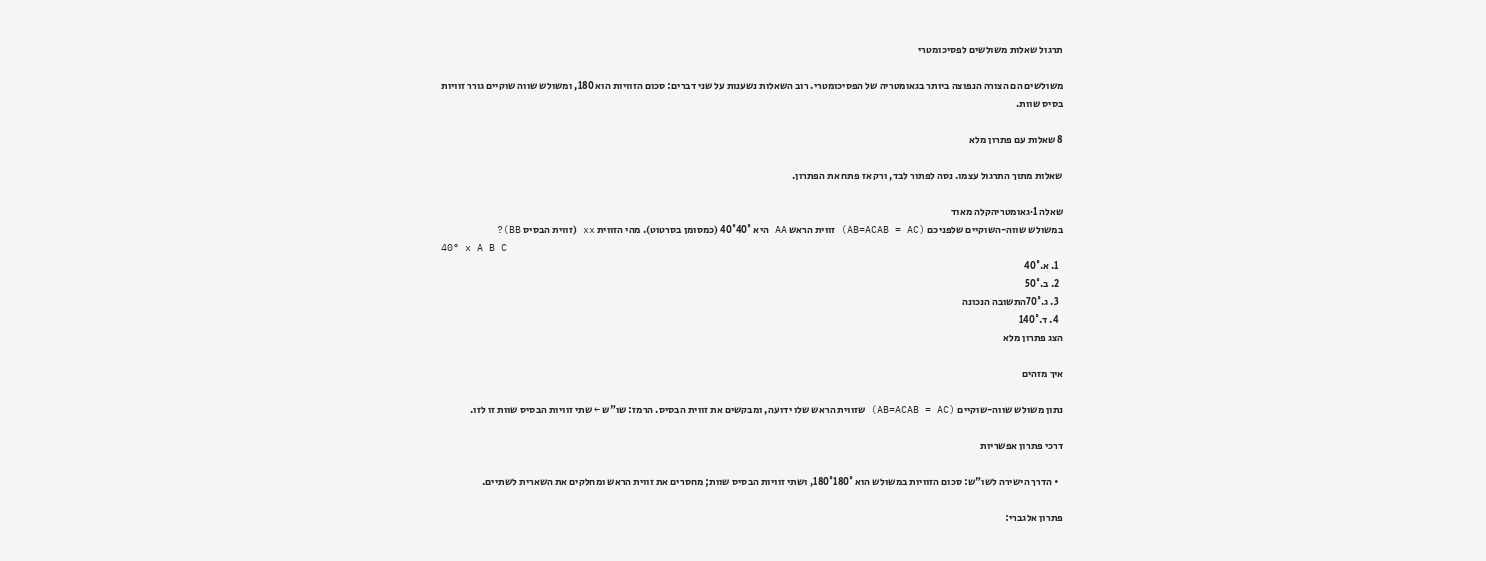תרגול שאלות משולשים לפסיכומטרי

משולשים הם הצורה הנפוצה ביותר בגאומטריה של הפסיכומטרי. רוב השאלות נשענות על שני דברים: סכום הזוויות הוא 180, ומשולש שווה שוקיים גורר זוויות בסיס שוות.

8 שאלות עם פתרון מלא

שאלות מתוך התרגול עצמו. נסה לפתור לבד, ורק אז פתח את הפתרון.

שאלה 1·גאומטריהקלה מאוד
במשולש שווה-השוקיים שלפניכם (AB=ACAB = AC) זווית הראש AA היא 40°40° (כמסומן בסרטוט). מהי הזווית xx (זווית הבסיס BB)?
40° x A B C
  1. א.40°
  2. ב.50°
  3. ג.70°התשובה הנכונה
  4. ד.140°
הצג פתרון מלא

איך מזהים

נתון משולש שווה-שוקיים (AB=ACAB = AC) שזווית הראש שלו ידועה, ומבקשים את זווית הבסיס. הרמז: שו"ש ← שתי זוויות הבסיס שוות זו לזו.

דרכי פתרון אפשריות

  • הדרך הישירה לשו"ש: סכום הזוויות במשולש הוא 180°180°, ושתי זוויות הבסיס שוות; מחסרים את זווית הראש ומחלקים את השארית לשתיים.

פתרון אלגברי: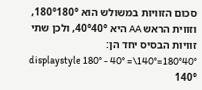סכום הזוויות במשולש הוא 180°180°, וזווית הראש AA היא 40°40°, ולכן שתי זוויות הבסיס יחד הן: 180°40°=140°\displaystyle 180° - 40° = 140°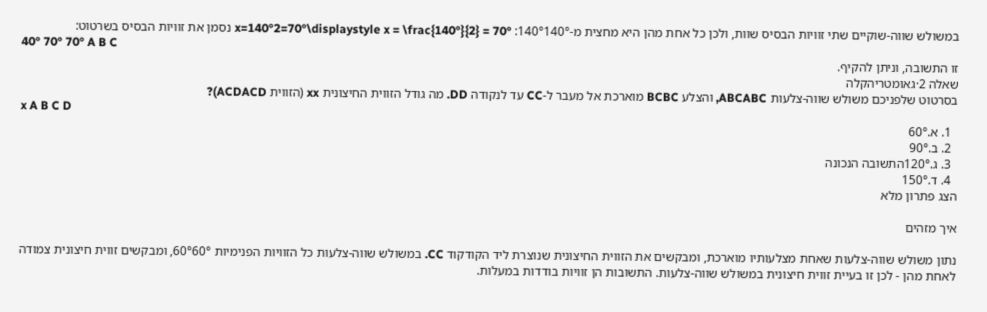במשולש שווה-שוקיים שתי זוויות הבסיס שוות, ולכן כל אחת מהן היא מחצית מ-140°140°: x=140°2=70°\displaystyle x = \frac{140°}{2} = 70° נסמן את זוויות הבסיס בשרטוט:
40° 70° 70° A B C
זו התשובה, וניתן להקיף.
שאלה 2·גאומטריהקלה
בסרטוט שלפניכם משולש שווה-צלעות ABCABC, והצלע BCBC מוארכת אל מעבר ל-CC עד לנקודה DD. מה גודל הזווית החיצונית xx (הזווית ACDACD)?
x A B C D
  1. א.60°
  2. ב.90°
  3. ג.120°התשובה הנכונה
  4. ד.150°
הצג פתרון מלא

איך מזהים

נתון משולש שווה-צלעות שאחת מצלעותיו מוארכת, ומבקשים את הזווית החיצונית שנוצרת ליד הקודקוד CC. במשולש שווה-צלעות כל הזוויות הפנימיות 60°60°, ומבקשים זווית חיצונית צמודה לאחת מהן - לכן זו בעיית זווית חיצונית במשולש שווה-צלעות. התשובות הן זוויות בודדות במעלות.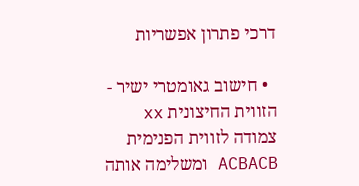דרכי פתרון אפשריות

  • חישוב גאומטרי ישיר - הזווית החיצונית xx צמודה לזווית הפנימית ACBACB ומשלימה אותה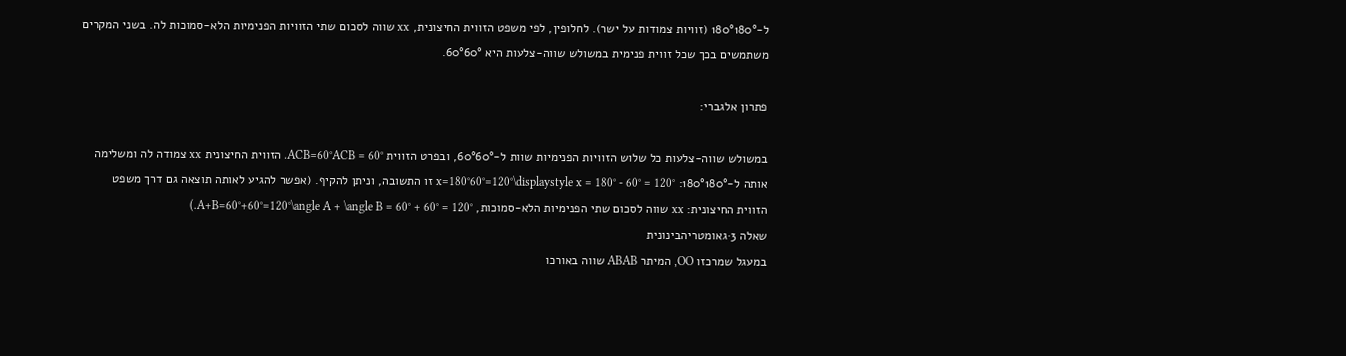ל-180°180° (זוויות צמודות על ישר). לחלופין, לפי משפט הזווית החיצונית, xx שווה לסכום שתי הזוויות הפנימיות הלא-סמוכות לה. בשני המקרים משתמשים בכך שכל זווית פנימית במשולש שווה-צלעות היא 60°60°.

פתרון אלגברי:

במשולש שווה-צלעות כל שלוש הזוויות הפנימיות שוות ל-60°60°, ובפרט הזווית ACB=60°ACB = 60°. הזווית החיצונית xx צמודה לה ומשלימה אותה ל-180°180°: x=180°60°=120°\displaystyle x = 180° - 60° = 120° זו התשובה, וניתן להקיף. (אפשר להגיע לאותה תוצאה גם דרך משפט הזווית החיצונית: xx שווה לסכום שתי הפנימיות הלא-סמוכות, A+B=60°+60°=120°\angle A + \angle B = 60° + 60° = 120°.)
שאלה 3·גאומטריהבינונית
במעגל שמרכזו OO, המיתר ABAB שווה באורכו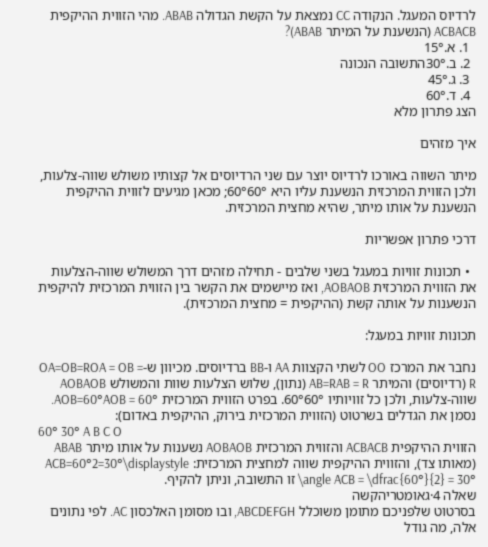לרדיוס המעגל. הנקודה CC נמצאת על הקשת הגדולה ABAB. מהי הזווית ההיקפית ACBACB (הנשענת על המיתר ABAB)?
  1. א.15°
  2. ב.30°התשובה הנכונה
  3. ג.45°
  4. ד.60°
הצג פתרון מלא

איך מזהים

מיתר השווה באורכו לרדיוס יוצר עם שני הרדיוסים אל קצותיו משולש שווה-צלעות, ולכן הזווית המרכזית הנשענת עליו היא 60°60°; מכאן מגיעים לזווית ההיקפית הנשענת על אותו מיתר, שהיא מחצית המרכזית.

דרכי פתרון אפשריות

  • תכונות זוויות במעגל בשני שלבים - תחילה מזהים דרך המשולש שווה-הצלעות את הזווית המרכזית AOBAOB, ואז מיישמים את הקשר בין הזווית המרכזית להיקפית הנשענות על אותה קשת (ההיקפית = מחצית המרכזית).

תכונות זוויות במעגל:

נחבר את המרכז OO לשתי הקצוות AA ו-BB ברדיוסים. מכיוון ש-OA=OB=ROA = OB = R (רדיוסים) והמיתר AB=RAB = R (נתון), שלוש הצלעות שוות והמשולש AOBAOB שווה-צלעות, ולכן כל זוויותיו 60°60°. בפרט הזווית המרכזית AOB=60°AOB = 60°. נסמן את הגדלים בשרטוט (הזווית המרכזית בירוק, ההיקפית באדום):
60° 30° A B C O
הזווית ההיקפית ACBACB והזווית המרכזית AOBAOB נשענות על אותו מיתר ABAB (מאותו צד), והזווית ההיקפית שווה למחצית המרכזית: ACB=60°2=30°\displaystyle \angle ACB = \dfrac{60°}{2} = 30° זו התשובה, וניתן להקיף.
שאלה 4·גאומטריהקשה
בסרטוט שלפניכם מתומן משוכלל ABCDEFGH, ובו מסומן האלכסון AC. לפי נתונים אלה, מה גודל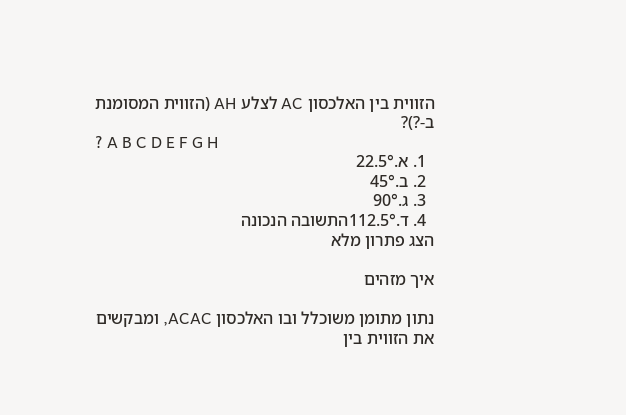הזווית בין האלכסון AC לצלע AH (הזווית המסומנת ב-?)?
? A B C D E F G H
  1. א.22.5°
  2. ב.45°
  3. ג.90°
  4. ד.112.5°התשובה הנכונה
הצג פתרון מלא

איך מזהים

נתון מתומן משוכלל ובו האלכסון ACAC, ומבקשים את הזווית בין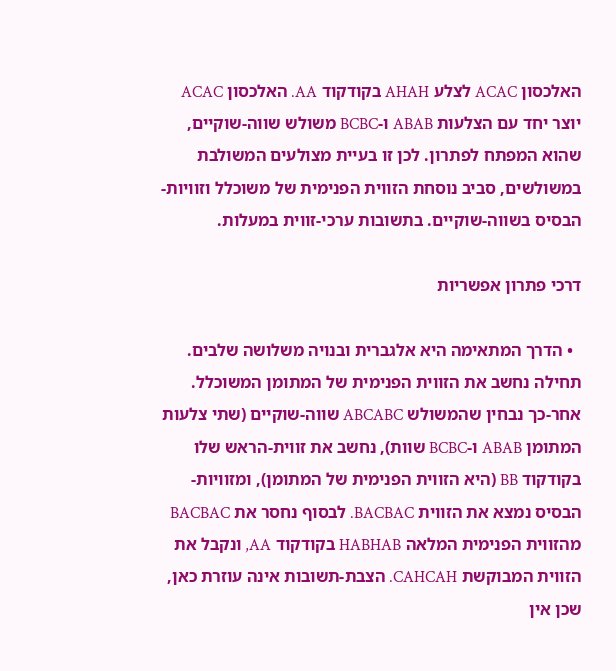האלכסון ACAC לצלע AHAH בקודקוד AA. האלכסון ACAC יוצר יחד עם הצלעות ABAB ו-BCBC משולש שווה-שוקיים, שהוא המפתח לפתרון. לכן זו בעיית מצולעים המשולבת במשולשים, סביב נוסחת הזווית הפנימית של משוכלל וזוויות-הבסיס בשווה-שוקיים. בתשובות ערכי-זווית במעלות.

דרכי פתרון אפשריות

  • הדרך המתאימה היא אלגברית ובנויה משלושה שלבים. תחילה נחשב את הזווית הפנימית של המתומן המשוכלל. אחר-כך נבחין שהמשולש ABCABC שווה-שוקיים (שתי צלעות המתומן ABAB ו-BCBC שוות), נחשב את זווית-הראש שלו בקודקוד BB (היא הזווית הפנימית של המתומן), ומזוויות-הבסיס נמצא את הזווית BACBAC. לבסוף נחסר את BACBAC מהזווית הפנימית המלאה HABHAB בקודקוד AA, ונקבל את הזווית המבוקשת CAHCAH. הצבת-תשובות אינה עוזרת כאן, שכן אין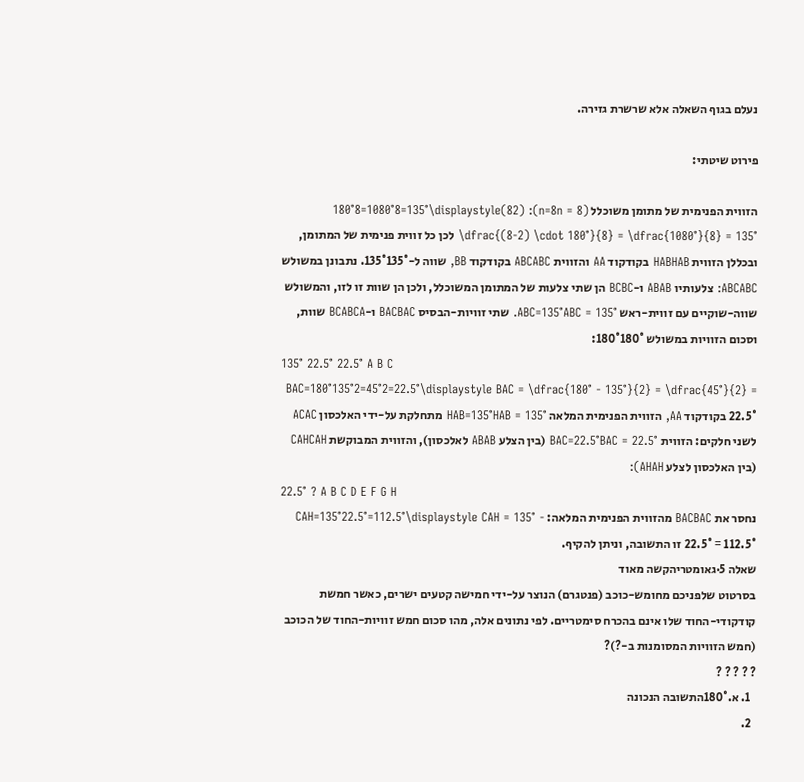נעלם בגוף השאלה אלא שרשרת גזירה.

פירוט שיטתי:

הזווית הפנימית של מתומן משוכלל (n=8n = 8): (82)180°8=1080°8=135°\displaystyle \dfrac{(8-2) \cdot 180°}{8} = \dfrac{1080°}{8} = 135° לכן כל זווית פנימית של המתומן, ובכללן הזווית HABHAB בקודקוד AA והזווית ABCABC בקודקוד BB, שווה ל-135°135°. נתבונן במשולש ABCABC: צלעותיו ABAB ו-BCBC הן שתי צלעות של המתומן המשוכלל, ולכן הן שוות זו לזו, והמשולש שווה-שוקיים עם זווית-ראש ABC=135°ABC = 135°. שתי זוויות-הבסיס BACBAC ו-BCABCA שוות, וסכום הזוויות במשולש 180°180°:
135° 22.5° 22.5° A B C
BAC=180°135°2=45°2=22.5°\displaystyle BAC = \dfrac{180° - 135°}{2} = \dfrac{45°}{2} = 22.5° בקודקוד AA, הזווית הפנימית המלאה HAB=135°HAB = 135° מתחלקת על-ידי האלכסון ACAC לשני חלקים: הזווית BAC=22.5°BAC = 22.5° (בין הצלע ABAB לאלכסון), והזווית המבוקשת CAHCAH (בין האלכסון לצלע AHAH):
22.5° ? A B C D E F G H
נחסר את BACBAC מהזווית הפנימית המלאה: CAH=135°22.5°=112.5°\displaystyle CAH = 135° - 22.5° = 112.5° זו התשובה, וניתן להקיף.
שאלה 5·גאומטריהקשה מאוד
בסרטוט שלפניכם מחומש-כוכב (פנטגרם) הנוצר על-ידי חמישה קטעים ישרים, כאשר חמשת קודקודי-החוד שלו אינם בהכרח סימטריים. לפי נתונים אלה, מהו סכום חמש זוויות-החוד של הכוכב (חמש הזוויות המסומנות ב-?)?
? ? ? ? ?
  1. א.180°התשובה הנכונה
  2.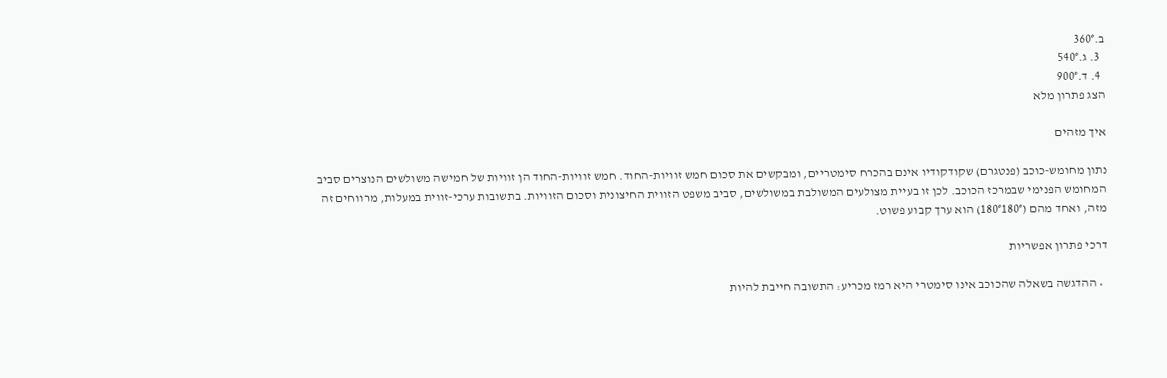ב.360°
  3. ג.540°
  4. ד.900°
הצג פתרון מלא

איך מזהים

נתון מחומש-כוכב (פנטגרם) שקודקודיו אינם בהכרח סימטריים, ומבקשים את סכום חמש זוויות-החוד. חמש זוויות-החוד הן זוויות של חמישה משולשים הנוצרים סביב המחומש הפנימי שבמרכז הכוכב. לכן זו בעיית מצולעים המשולבת במשולשים, סביב משפט הזווית החיצונית וסכום הזוויות. בתשובות ערכי-זווית במעלות, מרווחים זה מזה, ואחד מהם (180°180°) הוא ערך קבוע פשוט.

דרכי פתרון אפשריות

  • ההדגשה בשאלה שהכוכב אינו סימטרי היא רמז מכריע: התשובה חייבת להיות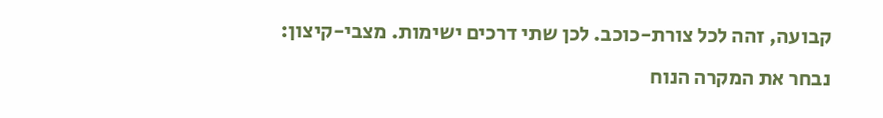קבועה, זהה לכל צורת-כוכב. לכן שתי דרכים ישימות. מצבי-קיצון: נבחר את המקרה הנוח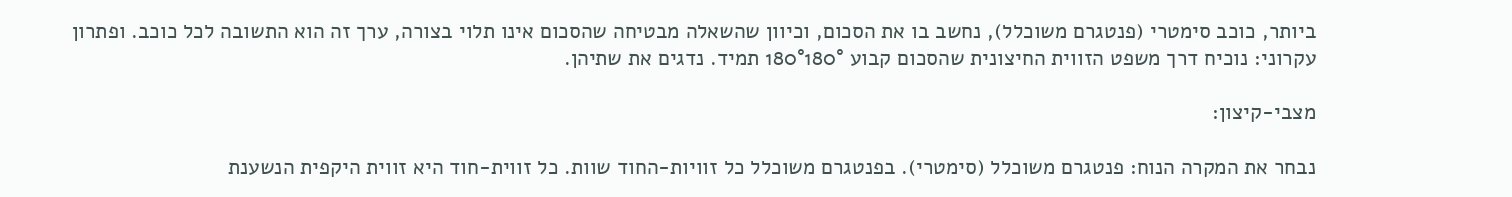ביותר, כוכב סימטרי (פנטגרם משוכלל), נחשב בו את הסכום, וכיוון שהשאלה מבטיחה שהסכום אינו תלוי בצורה, ערך זה הוא התשובה לכל כוכב. ופתרון עקרוני: נוכיח דרך משפט הזווית החיצונית שהסכום קבוע 180°180° תמיד. נדגים את שתיהן.

מצבי-קיצון:

נבחר את המקרה הנוח: פנטגרם משוכלל (סימטרי). בפנטגרם משוכלל כל זוויות-החוד שוות. כל זווית-חוד היא זווית היקפית הנשענת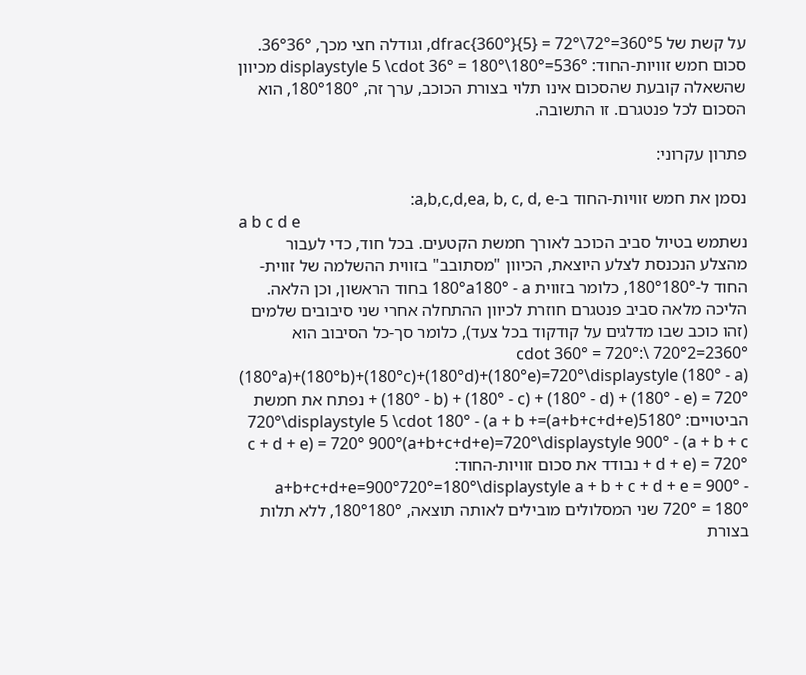על קשת של 360°5=72°\dfrac{360°}{5} = 72°, וגודלה חצי מכך, 36°36°. סכום חמש זוויות-החוד: 536°=180°\displaystyle 5 \cdot 36° = 180° מכיוון שהשאלה קובעת שהסכום אינו תלוי בצורת הכוכב, ערך זה, 180°180°, הוא הסכום לכל פנטגרם. זו התשובה.

פתרון עקרוני:

נסמן את חמש זוויות-החוד ב-a,b,c,d,ea, b, c, d, e:
a b c d e
נשתמש בטיול סביב הכוכב לאורך חמשת הקטעים. בכל חוד, כדי לעבור מהצלע הנכנסת לצלע היוצאת, הכיוון "מסתובב" בזווית ההשלמה של זווית-החוד ל-180°180°, כלומר בזווית 180°a180° - a בחוד הראשון, וכן הלאה. הליכה מלאה סביב פנטגרם חוזרת לכיוון ההתחלה אחרי שני סיבובים שלמים (זהו כוכב שבו מדלגים על קודקוד בכל צעד), כלומר סך-כל הסיבוב הוא 2360°=720°2 \cdot 360° = 720°: (180°a)+(180°b)+(180°c)+(180°d)+(180°e)=720°\displaystyle (180° - a) + (180° - b) + (180° - c) + (180° - d) + (180° - e) = 720° נפתח את חמשת הביטויים: 5180°(a+b+c+d+e)=720°\displaystyle 5 \cdot 180° - (a + b + c + d + e) = 720° 900°(a+b+c+d+e)=720°\displaystyle 900° - (a + b + c + d + e) = 720° נבודד את סכום זוויות-החוד: a+b+c+d+e=900°720°=180°\displaystyle a + b + c + d + e = 900° - 720° = 180° שני המסלולים מובילים לאותה תוצאה, 180°180°, ללא תלות בצורת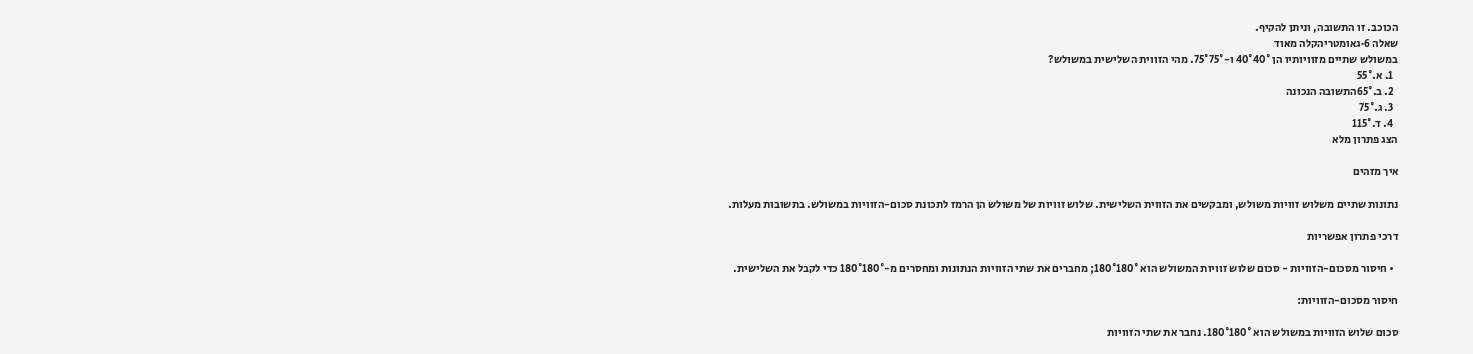הכוכב. זו התשובה, וניתן להקיף.
שאלה 6·גאומטריהקלה מאוד
במשולש שתיים מזוויותיו הן 40°40° ו-75°75°. מהי הזווית השלישית במשולש?
  1. א.55°
  2. ב.65°התשובה הנכונה
  3. ג.75°
  4. ד.115°
הצג פתרון מלא

איך מזהים

נתונות שתיים משלוש זוויות משולש, ומבקשים את הזווית השלישית. שלוש זוויות של משולש הן הרמז לתכונת סכום-הזוויות במשולש. בתשובות מעלות.

דרכי פתרון אפשריות

  • חיסור מסכום-הזוויות - סכום שלוש זוויות המשולש הוא 180°180°; מחברים את שתי הזוויות הנתונות ומחסרים מ-180°180° כדי לקבל את השלישית.

חיסור מסכום-הזוויות:

סכום שלוש הזוויות במשולש הוא 180°180°. נחבר את שתי הזוויות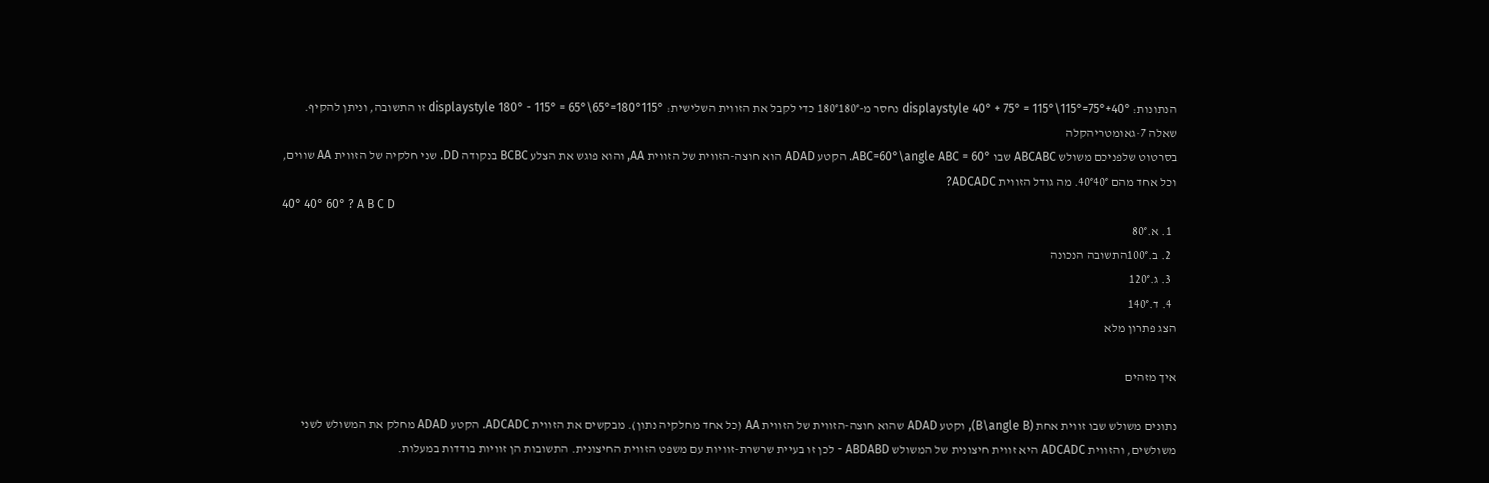הנתונות: 40°+75°=115°\displaystyle 40° + 75° = 115° נחסר מ-180°180° כדי לקבל את הזווית השלישית: 180°115°=65°\displaystyle 180° - 115° = 65° זו התשובה, וניתן להקיף.
שאלה 7·גאומטריהקלה
בסרטוט שלפניכם משולש ABCABC שבו ABC=60°\angle ABC = 60°. הקטע ADAD הוא חוצה-הזווית של הזווית AA, והוא פוגש את הצלע BCBC בנקודה DD. שני חלקיה של הזווית AA שווים, וכל אחד מהם 40°40°. מה גודל הזווית ADCADC?
40° 40° 60° ? A B C D
  1. א.80°
  2. ב.100°התשובה הנכונה
  3. ג.120°
  4. ד.140°
הצג פתרון מלא

איך מזהים

נתונים משולש שבו זווית אחת (B\angle B), וקטע ADAD שהוא חוצה-הזווית של הזווית AA (כל אחד מחלקיה נתון). מבקשים את הזווית ADCADC. הקטע ADAD מחלק את המשולש לשני משולשים, והזווית ADCADC היא זווית חיצונית של המשולש ABDABD - לכן זו בעיית שרשרת-זוויות עם משפט הזווית החיצונית. התשובות הן זוויות בודדות במעלות.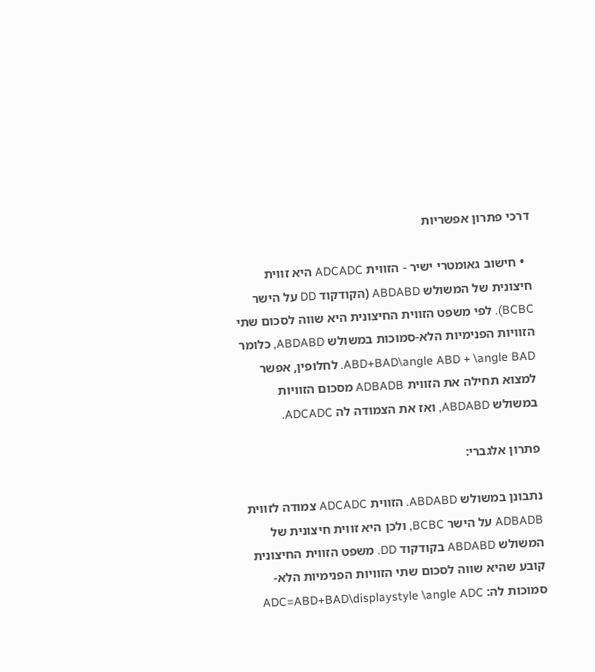דרכי פתרון אפשריות

  • חישוב גאומטרי ישיר - הזווית ADCADC היא זווית חיצונית של המשולש ABDABD (הקודקוד DD על הישר BCBC). לפי משפט הזווית החיצונית היא שווה לסכום שתי הזוויות הפנימיות הלא-סמוכות במשולש ABDABD, כלומר ABD+BAD\angle ABD + \angle BAD. לחלופין, אפשר למצוא תחילה את הזווית ADBADB מסכום הזוויות במשולש ABDABD, ואז את הצמודה לה ADCADC.

פתרון אלגברי:

נתבונן במשולש ABDABD. הזווית ADCADC צמודה לזווית ADBADB על הישר BCBC, ולכן היא זווית חיצונית של המשולש ABDABD בקודקוד DD. משפט הזווית החיצונית קובע שהיא שווה לסכום שתי הזוויות הפנימיות הלא-סמוכות לה: ADC=ABD+BAD\displaystyle \angle ADC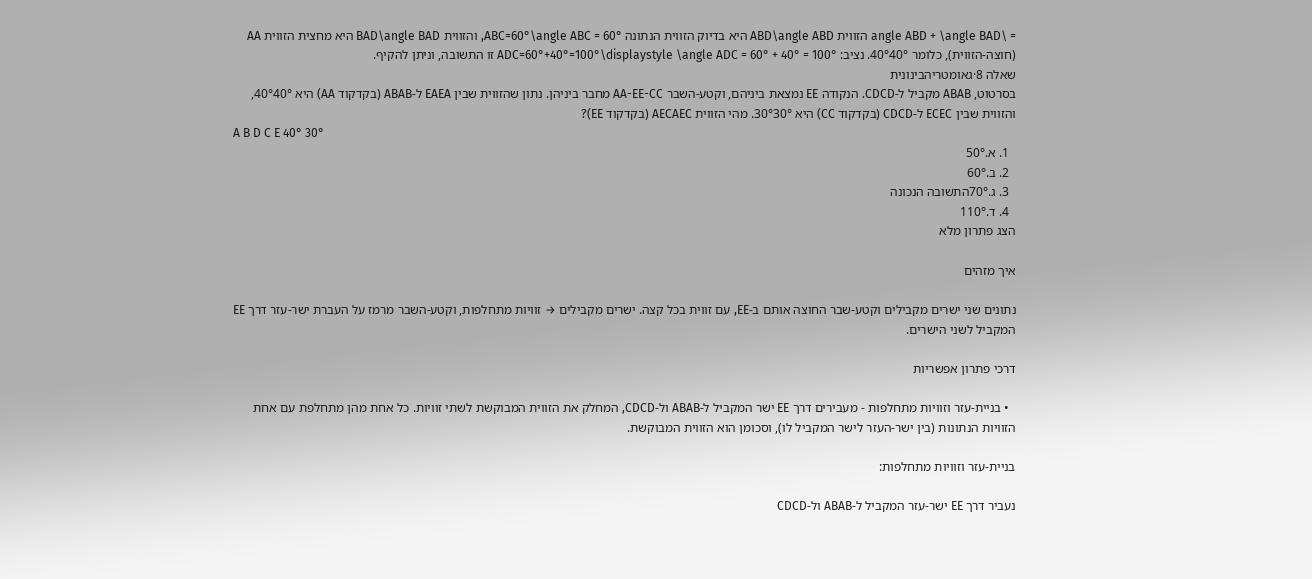= \angle ABD + \angle BAD הזווית ABD\angle ABD היא בדיוק הזווית הנתונה ABC=60°\angle ABC = 60°, והזווית BAD\angle BAD היא מחצית הזווית AA (חוצה-הזווית), כלומר 40°40°. נציב: ADC=60°+40°=100°\displaystyle \angle ADC = 60° + 40° = 100° זו התשובה, וניתן להקיף.
שאלה 8·גאומטריהבינונית
בסרטוט, ABAB מקביל ל-CDCD. הנקודה EE נמצאת ביניהם, וקטע-השבר AA-EE-CC מחבר ביניהן. נתון שהזווית שבין EAEA ל-ABAB (בקדקוד AA) היא 40°40°, והזווית שבין ECEC ל-CDCD (בקדקוד CC) היא 30°30°. מהי הזווית AECAEC (בקדקוד EE)?
A B D C E 40° 30°
  1. א.50°
  2. ב.60°
  3. ג.70°התשובה הנכונה
  4. ד.110°
הצג פתרון מלא

איך מזהים

נתונים שני ישרים מקבילים וקטע-שבר החוצה אותם ב-EE, עם זווית בכל קצה. ישרים מקבילים → זוויות מתחלפות, וקטע-השבר מרמז על העברת ישר-עזר דרך EE המקביל לשני הישרים.

דרכי פתרון אפשריות

  • בניית-עזר וזוויות מתחלפות - מעבירים דרך EE ישר המקביל ל-ABAB ול-CDCD, המחלק את הזווית המבוקשת לשתי זוויות. כל אחת מהן מתחלפת עם אחת הזוויות הנתונות (בין ישר-העזר לישר המקביל לו), וסכומן הוא הזווית המבוקשת.

בניית-עזר וזוויות מתחלפות:

נעביר דרך EE ישר-עזר המקביל ל-ABAB ול-CDCD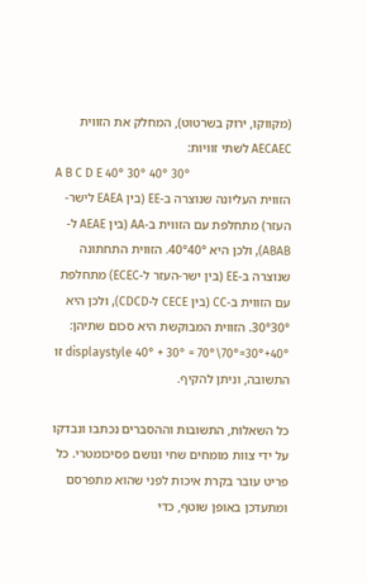(מקווקו, ירוק בשרטוט), המחלק את הזווית AECAEC לשתי זוויות:
A B C D E 40° 30° 40° 30°
הזווית העליונה שנוצרה ב-EE (בין EAEA לישר-העזר) מתחלפת עם הזווית ב-AA (בין AEAE ל-ABAB), ולכן היא 40°40°. הזווית התחתונה שנוצרה ב-EE (בין ישר-העזר ל-ECEC) מתחלפת עם הזווית ב-CC (בין CECE ל-CDCD), ולכן היא 30°30°. הזווית המבוקשת היא סכום שתיהן: 40°+30°=70°\displaystyle 40° + 30° = 70° זו התשובה, וניתן להקיף.

כל השאלות, התשובות וההסברים נכתבו ונבדקו על ידי צוות מומחים שחי ונושם פסיכומטרי. כל פריט עובר בקרת איכות לפני שהוא מתפרסם ומתעדכן באופן שוטף, כדי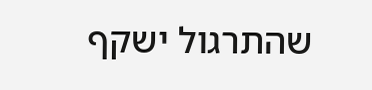שהתרגול ישקף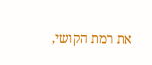את רמת הקושי,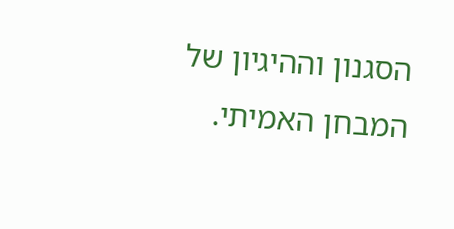הסגנון וההיגיון של המבחן האמיתי.